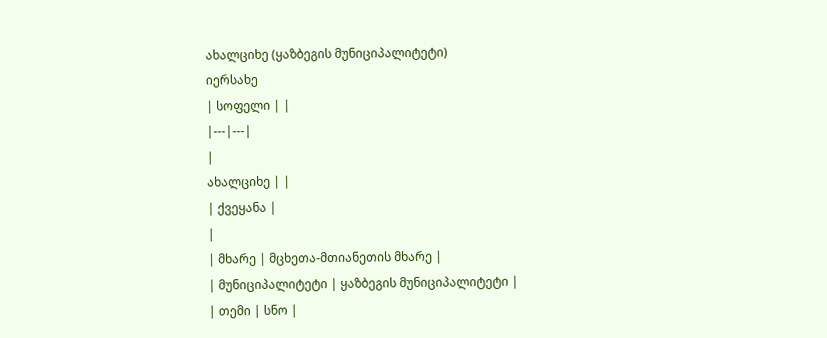ახალციხე (ყაზბეგის მუნიციპალიტეტი)
იერსახე
| სოფელი | |
|---|---|
|
ახალციხე | |
| ქვეყანა |
|
| მხარე | მცხეთა-მთიანეთის მხარე |
| მუნიციპალიტეტი | ყაზბეგის მუნიციპალიტეტი |
| თემი | სნო |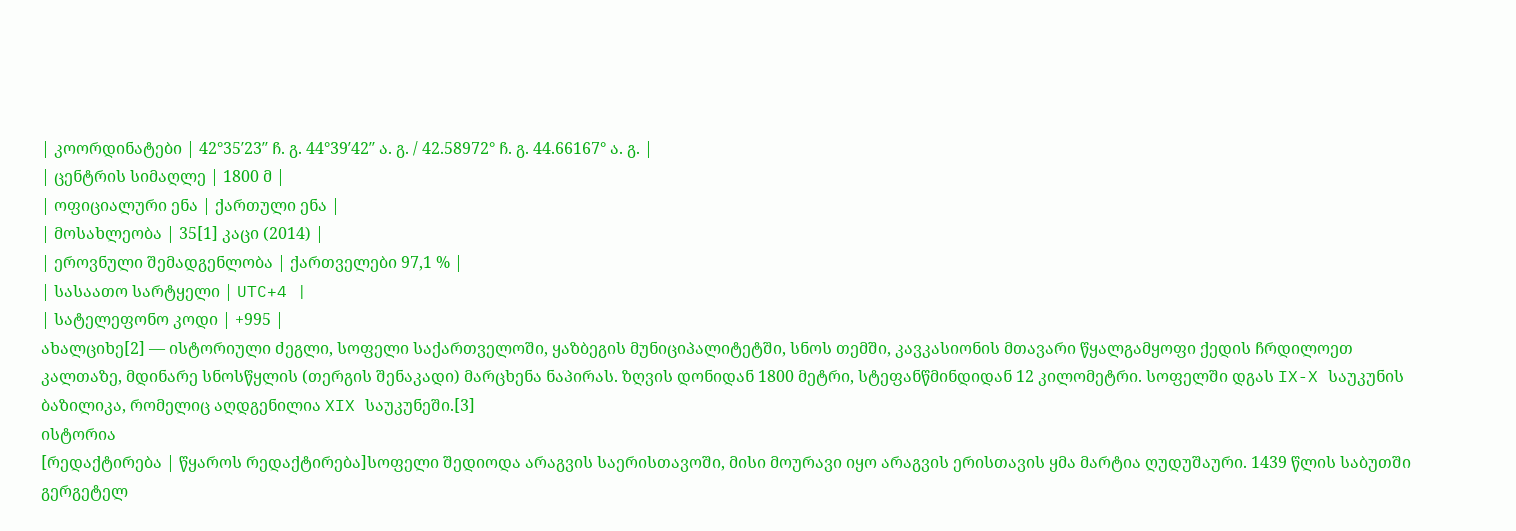| კოორდინატები | 42°35′23″ ჩ. გ. 44°39′42″ ა. გ. / 42.58972° ჩ. გ. 44.66167° ა. გ. |
| ცენტრის სიმაღლე | 1800 მ |
| ოფიციალური ენა | ქართული ენა |
| მოსახლეობა | 35[1] კაცი (2014) |
| ეროვნული შემადგენლობა | ქართველები 97,1 % |
| სასაათო სარტყელი | UTC+4 |
| სატელეფონო კოდი | +995 |
ახალციხე[2] — ისტორიული ძეგლი, სოფელი საქართველოში, ყაზბეგის მუნიციპალიტეტში, სნოს თემში, კავკასიონის მთავარი წყალგამყოფი ქედის ჩრდილოეთ კალთაზე, მდინარე სნოსწყლის (თერგის შენაკადი) მარცხენა ნაპირას. ზღვის დონიდან 1800 მეტრი, სტეფანწმინდიდან 12 კილომეტრი. სოფელში დგას IX-X საუკუნის ბაზილიკა, რომელიც აღდგენილია XIX საუკუნეში.[3]
ისტორია
[რედაქტირება | წყაროს რედაქტირება]სოფელი შედიოდა არაგვის საერისთავოში, მისი მოურავი იყო არაგვის ერისთავის ყმა მარტია ღუდუშაური. 1439 წლის საბუთში გერგეტელ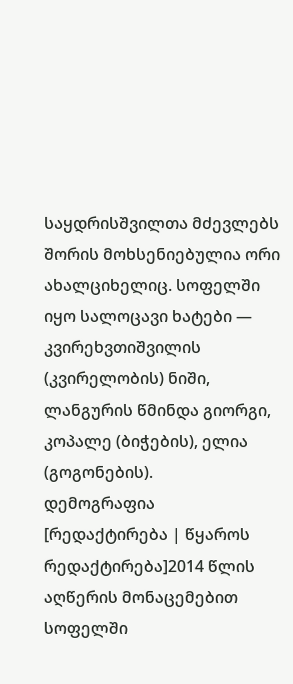საყდრისშვილთა მძევლებს შორის მოხსენიებულია ორი ახალციხელიც. სოფელში იყო სალოცავი ხატები — კვირეხვთიშვილის (კვირელობის) ნიში, ლანგურის წმინდა გიორგი, კოპალე (ბიჭების), ელია (გოგონების).
დემოგრაფია
[რედაქტირება | წყაროს რედაქტირება]2014 წლის აღწერის მონაცემებით სოფელში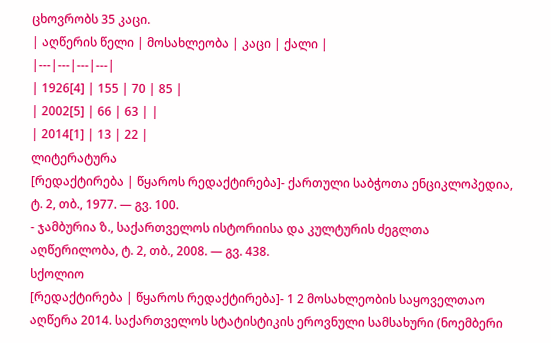ცხოვრობს 35 კაცი.
| აღწერის წელი | მოსახლეობა | კაცი | ქალი |
|---|---|---|---|
| 1926[4] | 155 | 70 | 85 |
| 2002[5] | 66 | 63 | |
| 2014[1] | 13 | 22 |
ლიტერატურა
[რედაქტირება | წყაროს რედაქტირება]- ქართული საბჭოთა ენციკლოპედია, ტ. 2, თბ., 1977. — გვ. 100.
- ჯამბურია ზ., საქართველოს ისტორიისა და კულტურის ძეგლთა აღწერილობა, ტ. 2, თბ., 2008. — გვ. 438.
სქოლიო
[რედაქტირება | წყაროს რედაქტირება]- 1 2 მოსახლეობის საყოველთაო აღწერა 2014. საქართველოს სტატისტიკის ეროვნული სამსახური (ნოემბერი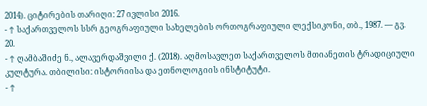2014). ციტირების თარიღი: 27 ივლისი 2016.
- ↑ საქართველოს სსრ გეოგრაფიული სახელების ორთოგრაფიული ლექსიკონი, თბ., 1987. — გვ. 20.
- ↑ ღამბაშიძე ნ., ალავერდაშვილი ქ. (2018). აღმოსავლეთ საქართველოს მთიანეთის ტრადიციული კულტურა. თბილისი: ისტორიისა და ეთნოლოგიის ინსტიტუტი.
- ↑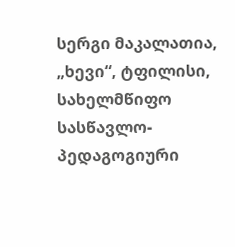სერგი მაკალათია, „ხევი“, ტფილისი, სახელმწიფო სასწავლო-პედაგოგიური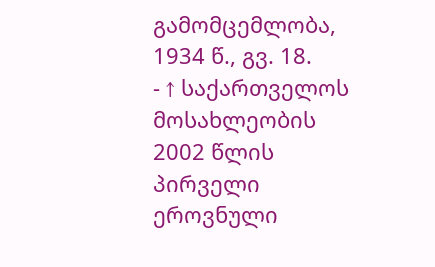გამომცემლობა, 1934 წ., გვ. 18.
- ↑ საქართველოს მოსახლეობის 2002 წლის პირველი ეროვნული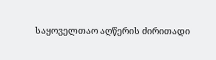საყოველთაო აღწერის ძირითადი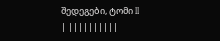შედეგები, ტომი II
| ||||||||||